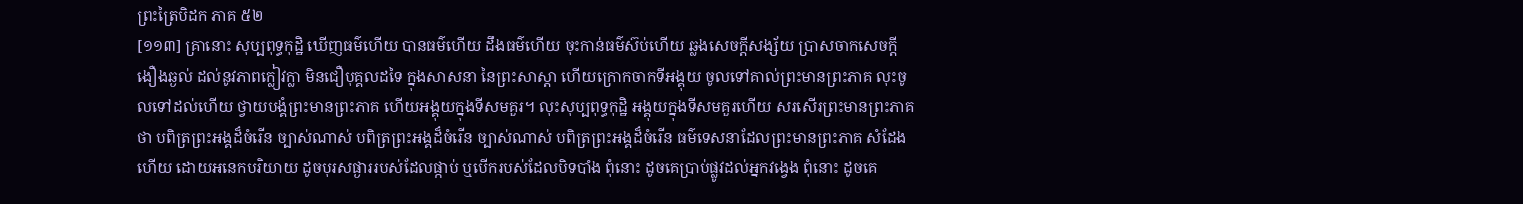ព្រះត្រៃបិដក ភាគ ៥២
[១១៣] គ្រានោះ សុប្បពុទ្ធកុដ្ឋិ ឃើញធម៌ហើយ បានធម៌ហើយ ដឹងធម៌ហើយ ចុះកាន់ធម៌ស៊ប់ហើយ ឆ្លងសេចក្តីសង្ស័យ ប្រាសចាកសេចក្តីងឿងឆ្ងល់ ដល់នូវភាពក្លៀវក្លា មិនជឿបុគ្គលដទៃ ក្នុងសាសនា នៃព្រះសាស្តា ហើយក្រោកចាកទីអង្គុយ ចូលទៅគាល់ព្រះមានព្រះភាគ លុះចូលទៅដល់ហើយ ថ្វាយបង្គំព្រះមានព្រះភាគ ហើយអង្គុយក្នុងទីសមគួរ។ លុះសុប្បពុទ្ធកុដ្ឋិ អង្គុយក្នុងទីសមគួរហើយ សរសើរព្រះមានព្រះភាគថា បពិត្រព្រះអង្គដ៏ចំរើន ច្បាស់ណាស់ បពិត្រព្រះអង្គដ៏ចំរើន ច្បាស់ណាស់ បពិត្រព្រះអង្គដ៏ចំរើន ធម៌ទេសនាដែលព្រះមានព្រះភាគ សំដែងហើយ ដោយអនេកបរិយាយ ដូចបុរសផ្ងាររបស់ដែលផ្កាប់ ឬបើករបស់ដែលបិទបាំង ពុំនោះ ដូចគេប្រាប់ផ្លូវដល់អ្នកវង្វេង ពុំនោះ ដូចគេ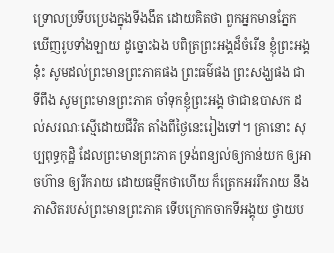ទ្រោលប្រទីបប្រេងក្នុងទីងងឹត ដោយគិតថា ពួកអ្នកមានភ្នែកឃើញរូបទាំងឡាយ ដូច្នោះឯង បពិត្រព្រះអង្គដ៏ចំរើន ខ្ញុំព្រះអង្គនុ៎ះ សូមដល់ព្រះមានព្រះភាគផង ព្រះធម៌ផង ព្រះសង្ឃផង ជាទីពឹង សូមព្រះមានព្រះភាគ ចាំទុកខ្ញុំព្រះអង្គ ថាជាឧបាសក ដល់សរណៈស្មើដោយជីវិត តាំងពីថ្ងៃនេះរៀងទៅ។ គ្រានោះ សុប្បពុទ្ធកុដ្ឋិ ដែលព្រះមានព្រះភាគ ទ្រង់ពន្យល់ឲ្យកាន់យក ឲ្យអាចហ៊ាន ឲ្យរីករាយ ដោយធម្មីកថាហើយ ក៏ត្រេកអររីករាយ នឹងភាសិតរបស់ព្រះមានព្រះភាគ ទើបក្រោកចាកទីអង្គុយ ថ្វាយប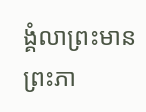ង្គំលាព្រះមានព្រះភា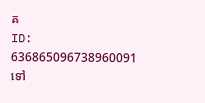គ
ID: 636865096738960091
ទៅ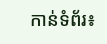កាន់ទំព័រ៖